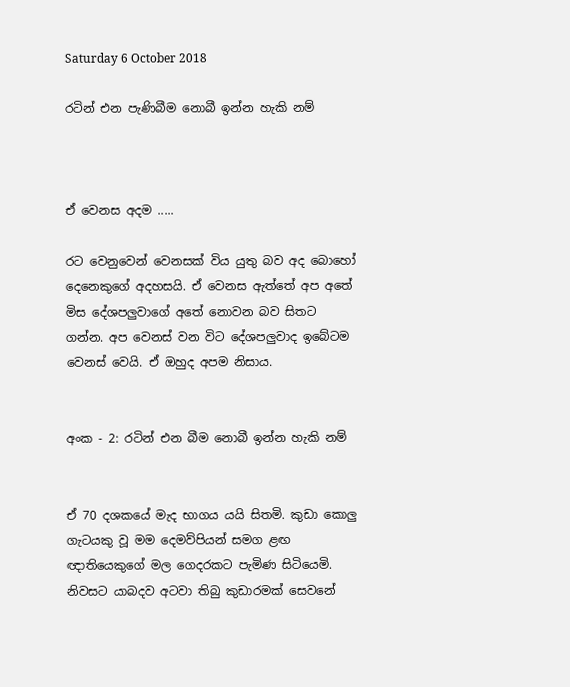Saturday 6 October 2018

රටින් එන පැණිබීම නොබී ඉන්න හැකි නම්



ඒ වෙනස අදම .....

රට වෙනුවෙන් වෙනසක් විය යුතු බව අද බොහෝ දෙනෙකුගේ අදහසයි. ඒ වෙනස ඇත්තේ අප අතේ මිස දේශපලුවාගේ අතේ නොවන බව සිතට ගන්න. අප වෙනස් වන විට දේශපලුවාද ඉබේටම වෙනස් වෙයි. ඒ ඔහුද අපම නිසාය.


අංක - 2: රටින් එන බීම නොබී ඉන්න හැකි නම්


ඒ 70 දශකයේ මැද භාගය යයි සිතමි. කුඩා කොලු ගැටයකු වූ මම දෙමව්පියන් සමග ළඟ ඥාතියෙකුගේ මල ගෙදරකට පැමිණ සිටියෙමි. නිවසට යාබදව අටවා තිබු කුඩාරමක් සෙවනේ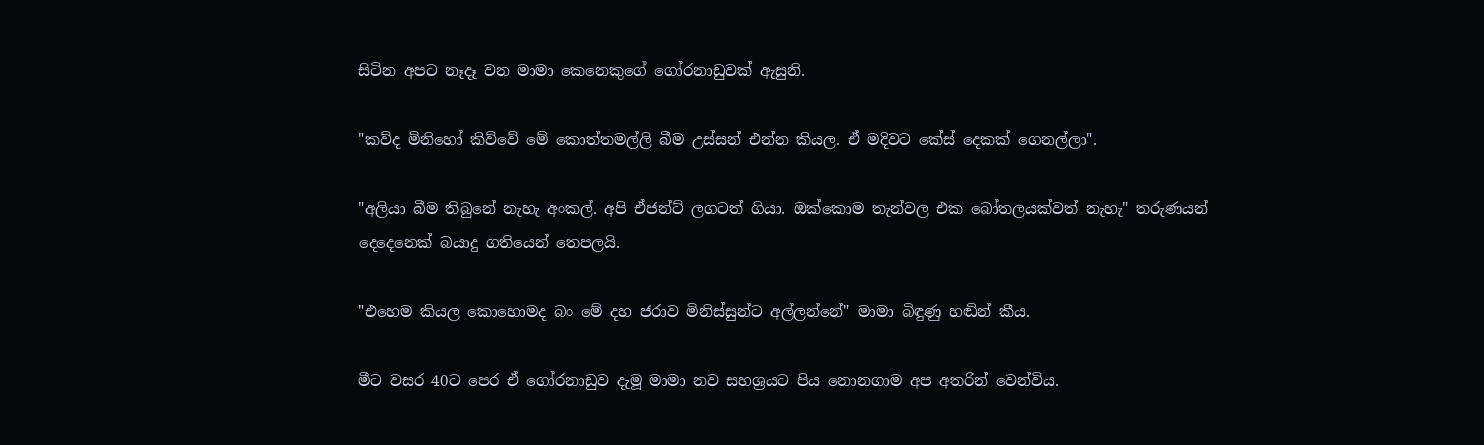සිටින අපට නෑදෑ වන මාමා කෙනෙකුගේ ගෝරනාඩුවක් ඇසුනි.

"කව්ද මිනිහෝ කිව්වේ මේ කොත්තමල්ලි බීම උස්සන් එන්න කියල. ඒ මදිවට කේස් දෙකක් ගෙනල්ලා".

"අලියා බීම තිබුනේ නැහැ අංකල්. අපි ඒජන්ට් ලගටත් ගියා. ඔක්කොම තැන්වල එක බෝතලයක්වත් නැහැ" තරුණයන් දෙදෙනෙක් බයාදු ගතියෙන් තෙපලයි.

"එහෙම කියල කොහොමද බං මේ දහ ජරාව මිනිස්සුන්ට අල්ලන්නේ" මාමා බිඳුණු හඬින් කීය.

මීට වසර 40ට පෙර ඒ ගෝරනාඩුව දැමූ මාමා නව සහශ්‍රයට පිය නොනගාම අප අතරින් වෙන්විය.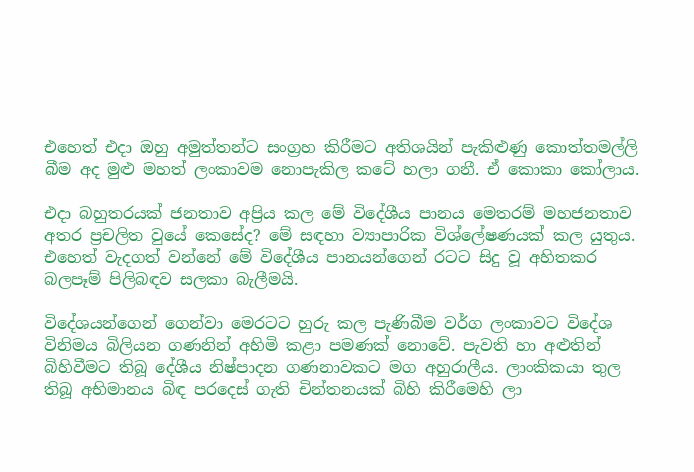එහෙත් එදා ඔහු අමුත්තන්ට සංග්‍රහ කිරීමට අතිශයින් පැකිළුණු කොත්තමල්ලි බීම අද මුළු මහත් ලංකාවම නොපැකිල කටේ හලා ගනී. ඒ කොකා කෝලාය.

එදා බහුතරයක් ජනතාව අප්‍රිය කල මේ විදේශීය පානය මෙතරම් මහජනතාව අතර ප්‍රචලිත වුයේ කෙසේද? මේ සඳහා ව්‍යාපාරික විශ්ලේෂණයක් කල යුතුය. එහෙත් වැදගත් වන්නේ මේ විදේශීය පානයන්ගෙන් රටට සිදු වූ අහිතකර බලපෑම් පිලිබඳව සලකා බැලීමයි.

විදේශයන්ගෙන් ගෙන්වා මෙරටට හුරු කල පැණිබීම වර්ග ලංකාවට විදේශ විනිමය බිලියන ගණනින් අහිමි කළා පමණක් නොවේ. පැවති හා අළුතින් බිහිවීමට තිබූ දේශීය නිෂ්පාදන ගණනාවකට මග අහුරාලීය. ලාංකිකයා තුල තිබූ අභිමානය බිඳ පරදෙස් ගැති චින්තනයක් බිහි කිරීමෙහි ලා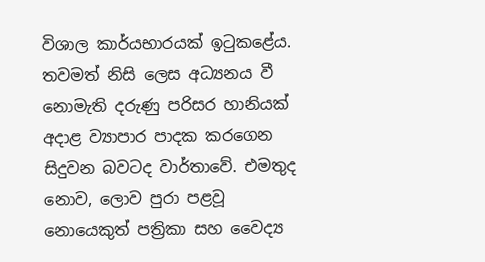විශාල කාර්යභාරයක් ඉටුකළේය. තවමත් නිසි ලෙස අධ්‍යනය වී නොමැති දරුණු පරිසර හානියක් අදාළ ව්‍යාපාර පාදක කරගෙන සිදුවන බවටද වාර්තාවේ. එමතුද නොව, ලොව පුරා පළවූ නොයෙකුත් පත්‍රිකා සහ වෛද්‍ය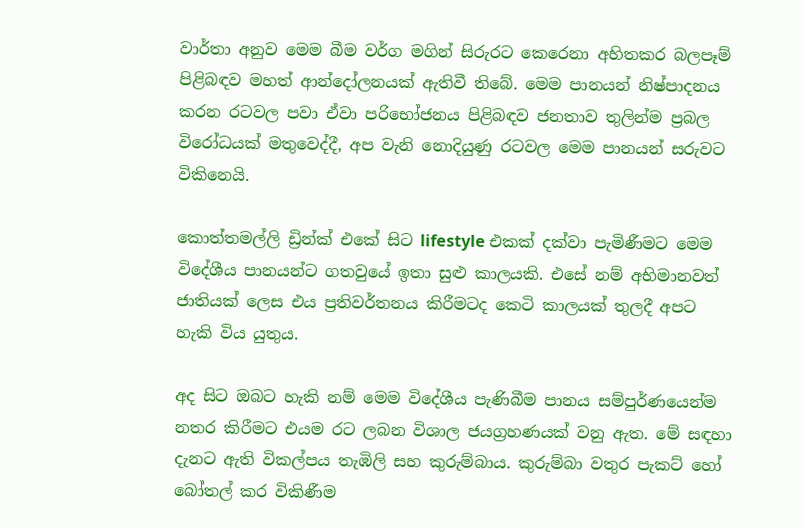වාර්තා අනුව මෙම බීම වර්ග මගින් සිරුරට කෙරෙනා අහිතකර බලපෑම් පිළිබඳව මහත් ආන්දෝලනයක් ඇතිවී තිබේ. මෙම පානයන් නිෂ්පාදනය කරන රටවල පවා ඒවා පරිභෝජනය පිළිබඳව ජනතාව තුලින්ම ප්‍රබල විරෝධයක් මතුවෙද්දී, අප වැනි නොදියුණු රටවල මෙම පානයන් සරුවට විකිනෙයි.

කොත්තමල්ලි ඩ්‍රින්ක් එකේ සිට lifestyle එකක් දක්වා පැමිණීමට මෙම විදේශීය පානයන්ට ගතවුයේ ඉතා සුළු කාලයකි. එසේ නම් අභිමානවත් ජාතියක් ලෙස එය ප්‍රතිවර්තනය කිරීමටද කෙටි කාලයක් තුලදී අපට හැකි විය යුතුය.

අද සිට ඔබට හැකි නම් මෙම විදේශීය පැණිබීම පානය සම්පුර්ණයෙන්ම නතර කිරීමට එයම රට ලබන විශාල ජයග්‍රහණයක් වනු ඇත. මේ සඳහා දැනට ඇති විකල්පය තැඹිලි සහ කුරුම්බාය. කුරුම්බා වතුර පැකට් හෝ බෝතල් කර විකිණීම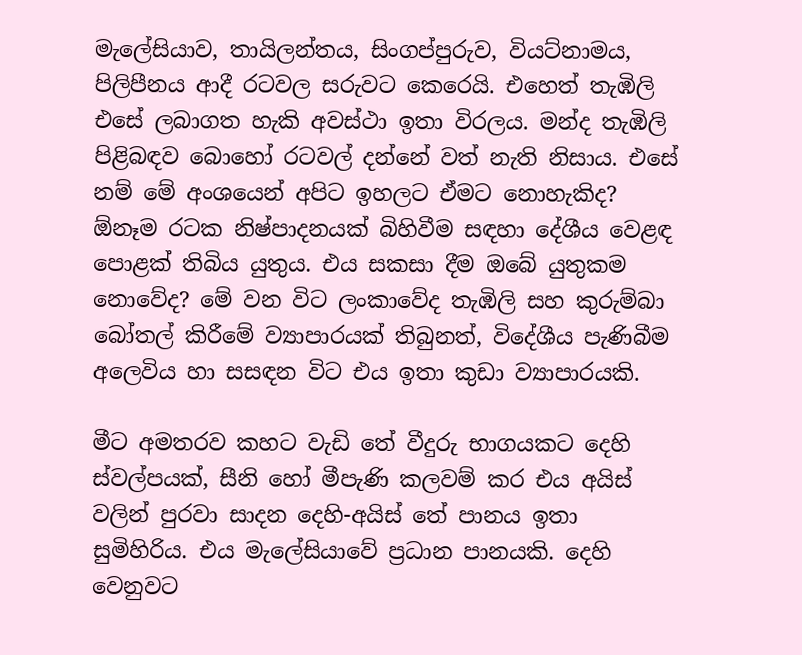මැලේසියාව, තායිලන්තය, සිංගප්පුරුව, වියට්නාමය, පිලිපීනය ආදී රටවල සරුවට කෙරෙයි. එහෙත් තැඹිලි එසේ ලබාගත හැකි අවස්ථා ඉතා විරලය. මන්ද තැඹිලි පිළිබඳව බොහෝ රටවල් දන්නේ වත් නැති නිසාය. එසේ නම් මේ අංශයෙන් අපිට ඉහලට ඒමට නොහැකිද? ඕනෑම රටක නිෂ්පාදනයක් බිහිවීම සඳහා දේශීය වෙළඳ පොළක් තිබිය යුතුය. එය සකසා දීම ඔබේ යුතුකම නොවේද? මේ වන විට ලංකාවේද තැඹිලි සහ කුරුම්බා බෝතල් කිරීමේ ව්‍යාපාරයක් තිබුනත්, විදේශීය පැණිබීම අලෙවිය හා සසඳන විට එය ඉතා කුඩා ව්‍යාපාරයකි.

මීට අමතරව කහට වැඩි තේ වීදුරු භාගයකට දෙහි ස්වල්පයක්, සීනි හෝ මීපැණි කලවම් කර එය අයිස් වලින් පුරවා සාදන දෙහි-අයිස් තේ පානය ඉතා සුමිහිරිය. එය මැලේසියාවේ ප්‍රධාන පානයකි. දෙහි වෙනුවට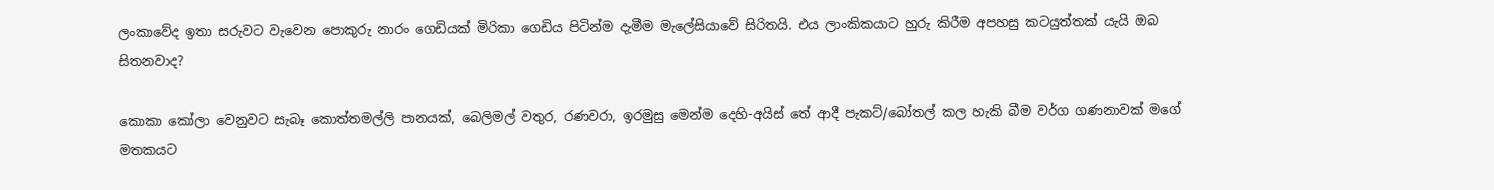ලංකාවේද ඉතා සරුවට වැවෙන පොකුරු නාරං ගෙඩියක් මිරිකා ගෙඩිය පිටින්ම දැමීම මැලේසියාවේ සිරිතයි. එය ලාංකිකයාට හුරු කිරීම අපහසු කටයුත්තක් යැයි ඔබ සිතනවාද?

කොකා කෝලා වෙනුවට සැබෑ කොත්තමල්ලි පානයක්, බෙලිමල් වතුර, රණවරා, ඉරමුසු මෙන්ම දෙහි-අයිස් තේ ආදී පැකට්/බෝතල් කල හැකි බීම වර්ග ගණනාවක් මගේ මතකයට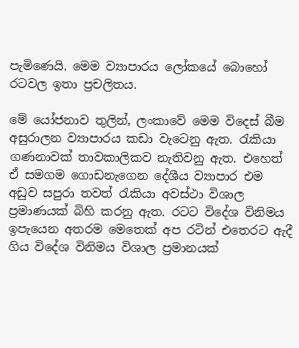පැමිණෙයි. මෙම ව්‍යාපාරය ලෝකයේ බොහෝ රටවල ඉතා ප්‍රචලිතය.

මේ යෝජනාව තුලින්, ලංකාවේ මෙම විදෙස් බීම අසුරාලන ව්‍යාපාරය කඩා වැටෙනු ඇත. රැකියා ගණනාවක් තාවකාලිකව නැතිවනු ඇත. එහෙත් ඒ සමගම ගොඩනැගෙන දේශීය ව්‍යාපාර එම අඩුව සපුරා තවත් රැකියා අවස්ථා විශාල ප්‍රමාණයක් බිහි කරනු ඇත. රටට විදේශ විනිමය ඉපැයෙන අතරම මෙතෙක් අප රටින් එතෙරට ඇදී ගිය විදේශ විනිමය විශාල ප්‍රමානයක්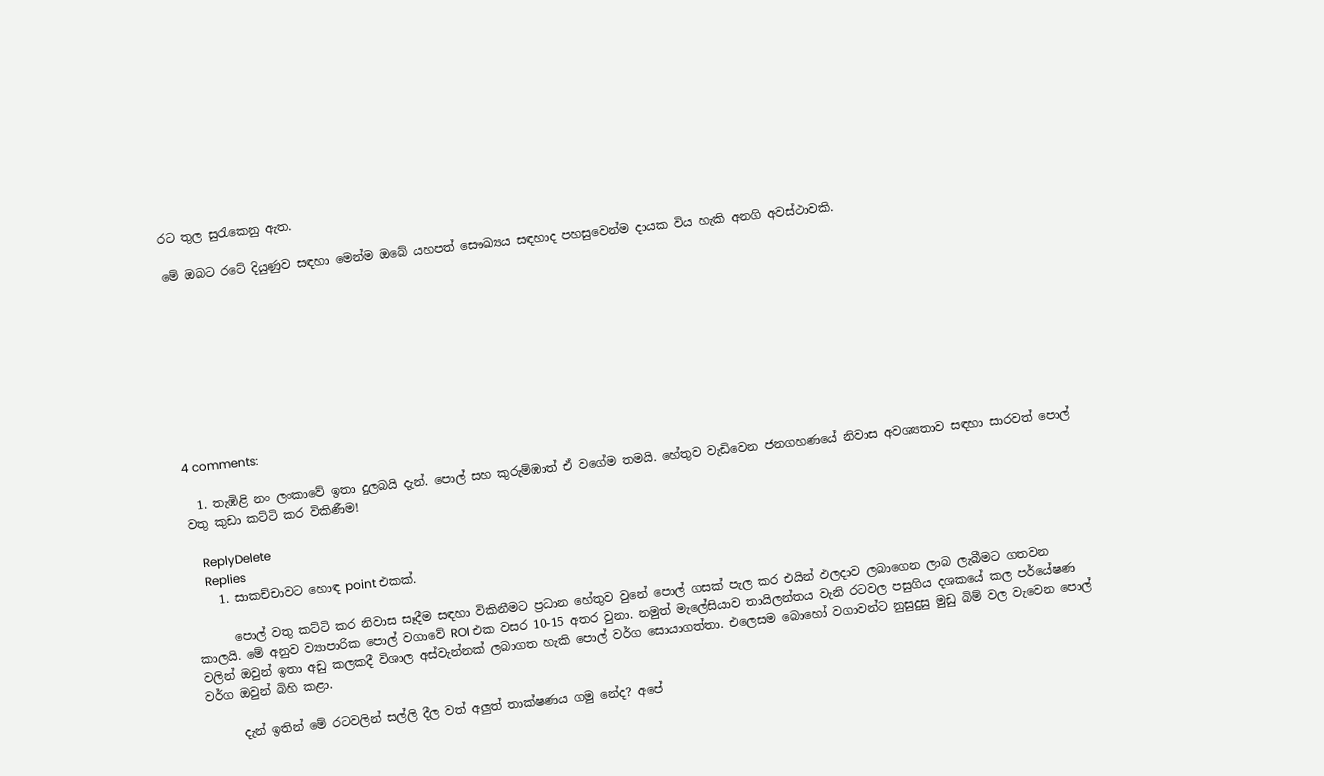රට තුල සුරැකෙනු ඇත.

මේ ඔබට රටේ දියුණුව සඳහා මෙන්ම ඔබේ යහපත් සෞඛ්‍යය සඳහාද පහසුවෙන්ම දායක විය හැකි අනගි අවස්ථාවකි.









4 comments:

  1. තැඹිළි නං ලංකාවේ ඉතා දුලබයි දැන්. පොල් සහ කුරුම්ඹාත් ඒ වගේම තමයි. හේතුව වැඩිවෙන ජනගහණයේ නිවාස අවශ්‍යතාව සඳහා සාරවත් පොල් වතු කුඩා කට්ටි කර විකිණීම!

    ReplyDelete
    Replies
    1. සාකච්චාවට හොඳ point එකක්.

      පොල් වතු කට්ටි කර නිවාස සෑදීම සඳහා විකිනීමට ප්‍රධාන හේතුව වුනේ පොල් ගසක් පැල කර එයින් ඵලදාව ලබාගෙන ලාබ ලැබීමට ගතවන කාලයි. මේ අනුව ව්‍යාපාරික පොල් වගාවේ ROI එක වසර 10-15 අතර වුනා. නමුත් මැලේසියාව තායිලන්තය වැනි රටවල පසුගිය දශකයේ කල පර්යේෂණ වලින් ඔවුන් ඉතා අඩු කලකදී විශාල අස්වැන්නක් ලබාගත හැකි පොල් වර්ග සොයාගත්තා. එලෙසම බොහෝ වගාවන්ට නුසුදුසු මුඩු බිම් වල වැවෙන පොල් වර්ග ඔවුන් බිහි කළා.

      දැන් ඉතින් මේ රටවලින් සල්ලි දීල වත් අලුත් තාක්ෂණය ගමු නේද? අපේ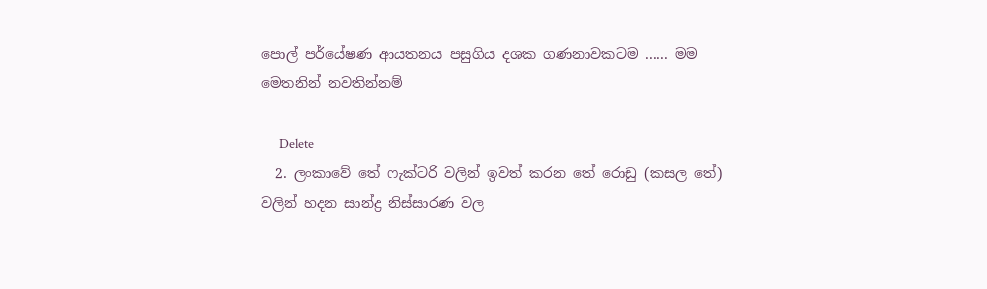පොල් පර්යේෂණ ආයතනය පසුගිය දශක ගණනාවකටම ...... මම මෙතනින් නවතින්නම්

      Delete
  2. ලංකාවේ තේ ෆැක්ටරි වලින් ඉවත් කරන තේ රොඩු (කසල තේ) වලින් හදන සාන්ද්‍ර නිස්සාරණ වල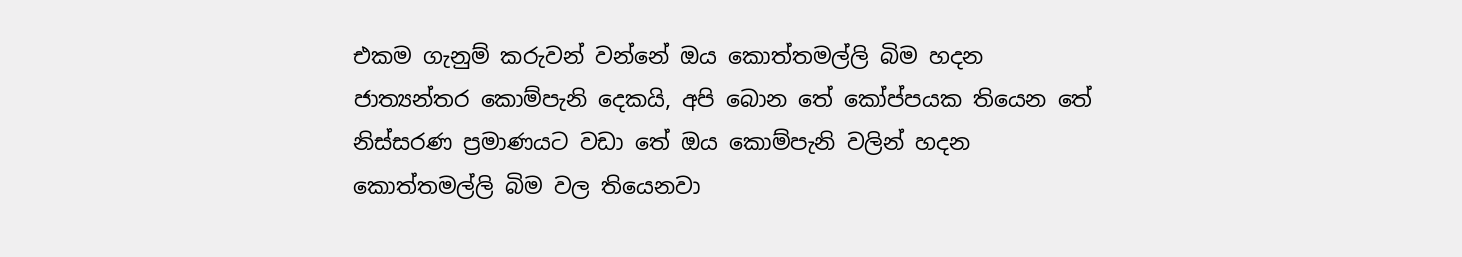එකම ගැනුම් කරුවන් වන්නේ ඔය කොත්තමල්ලි බිම හදන ජාත්‍යන්තර කොම්පැනි දෙකයි, අපි බොන තේ කෝප්පයක තියෙන තේ නිස්සරණ ප්‍රමාණයට වඩා තේ ඔය කොම්පැනි වලින් හදන කොත්තමල්ලි බිම වල තියෙනවා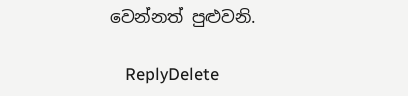වෙන්නත් පුළුවනි.

    ReplyDelete